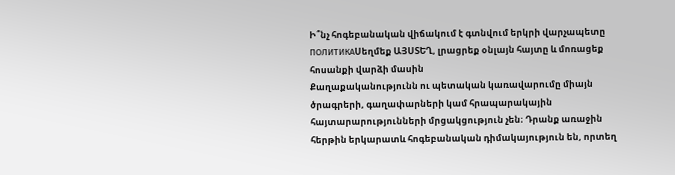Ի՞նչ հոգեբանական վիճակում է գտնվում երկրի վարչապետը
ПОЛИТИКАՍեղմեք ԱՅՍՏԵՂ, լրացրեք օնլայն հայտը և մոռացեք հոսանքի վարձի մասին
Քաղաքականությունն ու պետական կառավարումը միայն ծրագրերի, գաղափարների կամ հրապարակային հայտարարությունների մրցակցություն չեն։ Դրանք առաջին հերթին երկարատև հոգեբանական դիմակայություն են, որտեղ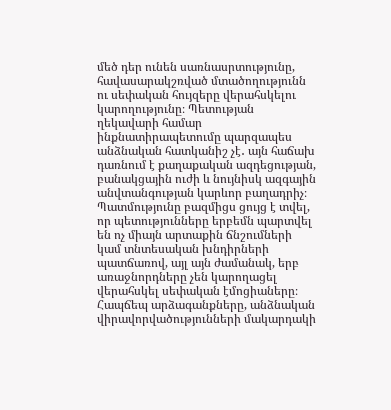մեծ դեր ունեն սառնասրտությունը, հավասարակշռված մտածողությունն ու սեփական հույզերը վերահսկելու կարողությունը։ Պետության ղեկավարի համար ինքնատիրապետումը պարզապես անձնական հատկանիշ չէ․ այն հաճախ դառնում է քաղաքական ազդեցության, բանակցային ուժի և նույնիսկ ազգային անվտանգության կարևոր բաղադրիչ։
Պատմությունը բազմիցս ցույց է տվել, որ պետությունները երբեմն պարտվել են ոչ միայն արտաքին ճնշումների կամ տնտեսական խնդիրների պատճառով, այլ այն ժամանակ, երբ առաջնորդները չեն կարողացել վերահսկել սեփական էմոցիաները։ Հապճեպ արձագանքները, անձնական վիրավորվածությունների մակարդակի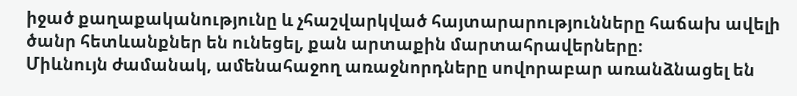իջած քաղաքականությունը և չհաշվարկված հայտարարությունները հաճախ ավելի ծանր հետևանքներ են ունեցել, քան արտաքին մարտահրավերները։
Միևնույն ժամանակ, ամենահաջող առաջնորդները սովորաբար առանձնացել են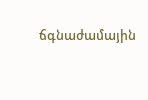ճգնաժամային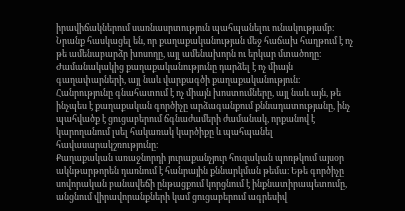իրավիճակներում սառնասրտություն պահպանելու ունակությամբ։ Նրանք հասկացել են, որ քաղաքականության մեջ հաճախ հաղթում է ոչ թե ամենաբարձր խոսողը, այլ ամենախորն ու երկար մտածողը։
Ժամանակակից քաղաքականությունը դարձել է ոչ միայն գաղափարների, այլ նաև վարքագծի քաղաքականություն։ Հանրությունը գնահատում է ոչ միայն խոստումները, այլ նաև այն, թե ինչպես է քաղաքական գործիչը արձագանքում քննադատությանը, ինչ պահվածք է ցուցաբերում ճգնաժամերի ժամանակ, որքանով է կարողանում լսել հակառակ կարծիքը և պահպանել հավասարակշռությունը։
Քաղաքական առաջնորդի յուրաքանչյուր հուզական պոռթկում այսօր ակնթարթորեն դառնում է հանրային քննարկման թեմա։ Եթե գործիչը սովորական բանավեճի ընթացքում կորցնում է ինքնատիրապետումը, անցնում վիրավորանքների կամ ցուցաբերում ագրեսիվ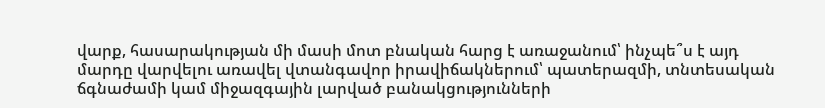վարք, հասարակության մի մասի մոտ բնական հարց է առաջանում՝ ինչպե՞ս է այդ մարդը վարվելու առավել վտանգավոր իրավիճակներում՝ պատերազմի, տնտեսական ճգնաժամի կամ միջազգային լարված բանակցությունների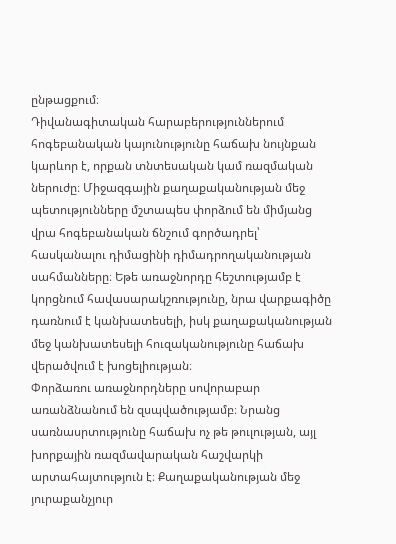ընթացքում։
Դիվանագիտական հարաբերություններում հոգեբանական կայունությունը հաճախ նույնքան կարևոր է, որքան տնտեսական կամ ռազմական ներուժը։ Միջազգային քաղաքականության մեջ պետությունները մշտապես փորձում են միմյանց վրա հոգեբանական ճնշում գործադրել՝ հասկանալու դիմացինի դիմադրողականության սահմանները։ Եթե առաջնորդը հեշտությամբ է կորցնում հավասարակշռությունը, նրա վարքագիծը դառնում է կանխատեսելի, իսկ քաղաքականության մեջ կանխատեսելի հուզականությունը հաճախ վերածվում է խոցելիության։
Փորձառու առաջնորդները սովորաբար առանձնանում են զսպվածությամբ։ Նրանց սառնասրտությունը հաճախ ոչ թե թուլության, այլ խորքային ռազմավարական հաշվարկի արտահայտություն է։ Քաղաքականության մեջ յուրաքանչյուր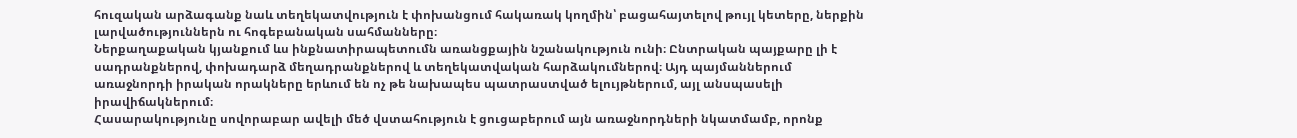հուզական արձագանք նաև տեղեկատվություն է փոխանցում հակառակ կողմին՝ բացահայտելով թույլ կետերը, ներքին լարվածություններն ու հոգեբանական սահմանները։
Ներքաղաքական կյանքում ևս ինքնատիրապետումն առանցքային նշանակություն ունի։ Ընտրական պայքարը լի է սադրանքներով, փոխադարձ մեղադրանքներով և տեղեկատվական հարձակումներով։ Այդ պայմաններում առաջնորդի իրական որակները երևում են ոչ թե նախապես պատրաստված ելույթներում, այլ անսպասելի իրավիճակներում։
Հասարակությունը սովորաբար ավելի մեծ վստահություն է ցուցաբերում այն առաջնորդների նկատմամբ, որոնք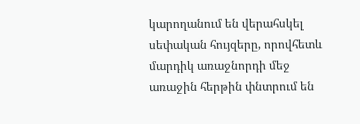կարողանում են վերահսկել սեփական հույզերը, որովհետև մարդիկ առաջնորդի մեջ առաջին հերթին փնտրում են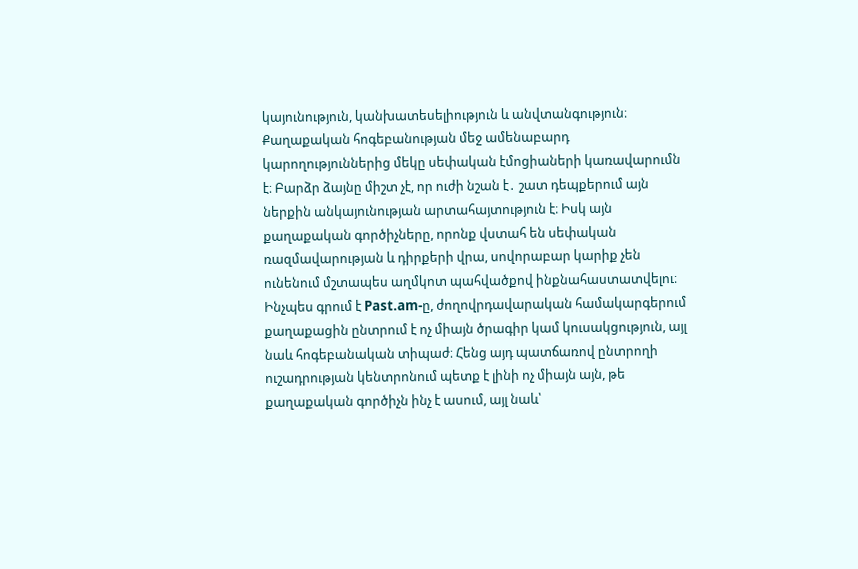կայունություն, կանխատեսելիություն և անվտանգություն։
Քաղաքական հոգեբանության մեջ ամենաբարդ կարողություններից մեկը սեփական էմոցիաների կառավարումն է։ Բարձր ձայնը միշտ չէ, որ ուժի նշան է․ շատ դեպքերում այն ներքին անկայունության արտահայտություն է։ Իսկ այն քաղաքական գործիչները, որոնք վստահ են սեփական ռազմավարության և դիրքերի վրա, սովորաբար կարիք չեն ունենում մշտապես աղմկոտ պահվածքով ինքնահաստատվելու։
Ինչպես գրում է Past.am-ը, ժողովրդավարական համակարգերում քաղաքացին ընտրում է ոչ միայն ծրագիր կամ կուսակցություն, այլ նաև հոգեբանական տիպաժ։ Հենց այդ պատճառով ընտրողի ուշադրության կենտրոնում պետք է լինի ոչ միայն այն, թե քաղաքական գործիչն ինչ է ասում, այլ նաև՝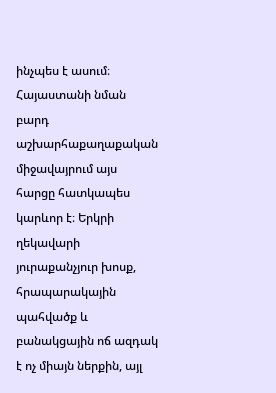ինչպես է ասում։
Հայաստանի նման բարդ աշխարհաքաղաքական միջավայրում այս հարցը հատկապես կարևոր է։ Երկրի ղեկավարի յուրաքանչյուր խոսք, հրապարակային պահվածք և բանակցային ոճ ազդակ է ոչ միայն ներքին, այլ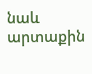նաև արտաքին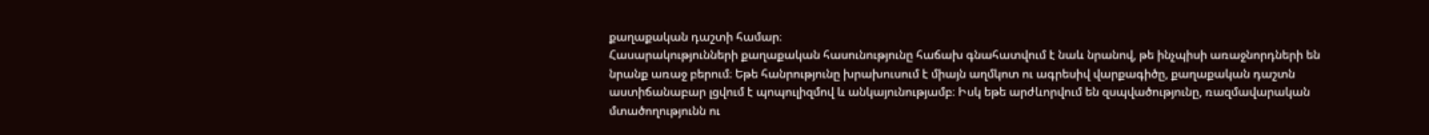քաղաքական դաշտի համար։
Հասարակությունների քաղաքական հասունությունը հաճախ գնահատվում է նաև նրանով, թե ինչպիսի առաջնորդների են նրանք առաջ բերում։ Եթե հանրությունը խրախուսում է միայն աղմկոտ ու ագրեսիվ վարքագիծը, քաղաքական դաշտն աստիճանաբար լցվում է պոպուլիզմով և անկայունությամբ։ Իսկ եթե արժևորվում են զսպվածությունը, ռազմավարական մտածողությունն ու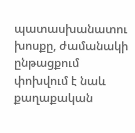պատասխանատու խոսքը, ժամանակի ընթացքում փոխվում է նաև քաղաքական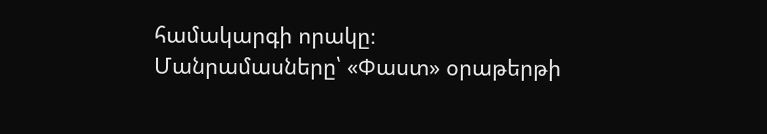համակարգի որակը։
Մանրամասները՝ «Փաստ» օրաթերթի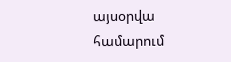այսօրվա համարում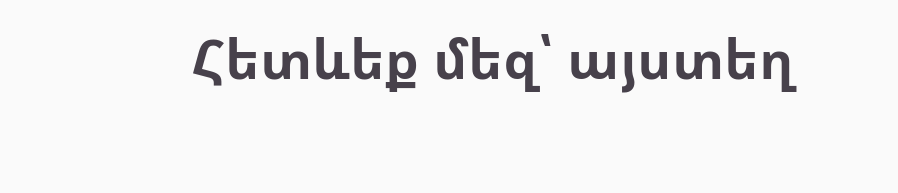Հետևեք մեզ՝ այստեղ